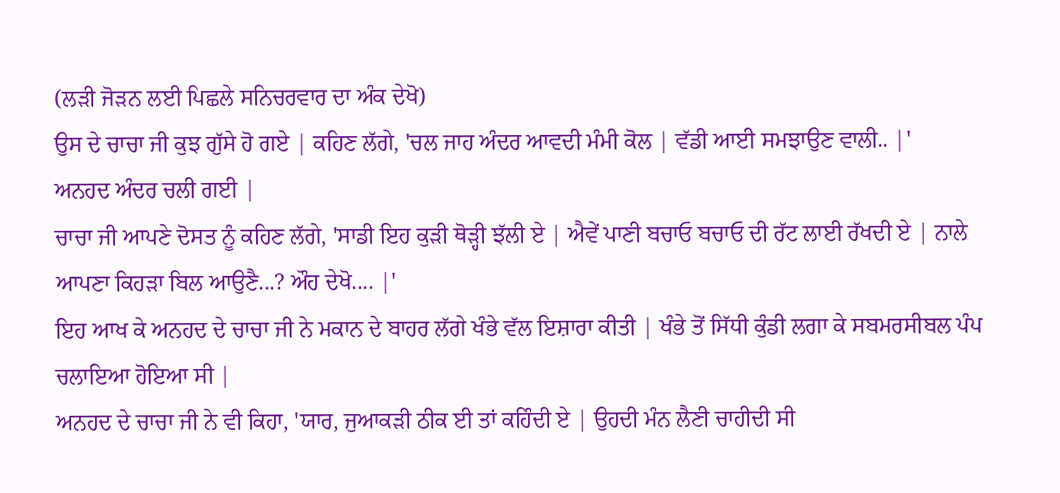(ਲੜੀ ਜੋੜਨ ਲਈ ਪਿਛਲੇ ਸਨਿਚਰਵਾਰ ਦਾ ਅੰਕ ਦੇਖੋ)
ਉਸ ਦੇ ਚਾਚਾ ਜੀ ਕੁਝ ਗੁੱਸੇ ਹੋ ਗਏ | ਕਹਿਣ ਲੱਗੇ, 'ਚਲ ਜਾਹ ਅੰਦਰ ਆਵਦੀ ਮੰਮੀ ਕੋਲ | ਵੱਡੀ ਆਈ ਸਮਝਾਉਣ ਵਾਲੀ.. |'
ਅਨਹਦ ਅੰਦਰ ਚਲੀ ਗਈ |
ਚਾਚਾ ਜੀ ਆਪਣੇ ਦੋਸਤ ਨੂੰ ਕਹਿਣ ਲੱਗੇ, 'ਸਾਡੀ ਇਹ ਕੁੜੀ ਥੋੜ੍ਹੀ ਝੱਲੀ ਏ | ਐਵੇਂ ਪਾਣੀ ਬਚਾਓ ਬਚਾਓ ਦੀ ਰੱਟ ਲਾਈ ਰੱਖਦੀ ਏ | ਨਾਲੇ ਆਪਣਾ ਕਿਹੜਾ ਬਿਲ ਆਉਣੈ...? ਔਹ ਦੇਖੋ.... |'
ਇਹ ਆਖ ਕੇ ਅਨਹਦ ਦੇ ਚਾਚਾ ਜੀ ਨੇ ਮਕਾਨ ਦੇ ਬਾਹਰ ਲੱਗੇ ਖੰਭੇ ਵੱਲ ਇਸ਼ਾਰਾ ਕੀਤੀ | ਖੰਭੇ ਤੋਂ ਸਿੱਧੀ ਕੁੰਡੀ ਲਗਾ ਕੇ ਸਬਮਰਸੀਬਲ ਪੰਪ ਚਲਾਇਆ ਹੋਇਆ ਸੀ |
ਅਨਹਦ ਦੇ ਚਾਚਾ ਜੀ ਨੇ ਵੀ ਕਿਹਾ, 'ਯਾਰ, ਜੁਆਕੜੀ ਠੀਕ ਈ ਤਾਂ ਕਹਿੰਦੀ ਏ | ਉਹਦੀ ਮੰਨ ਲੈਣੀ ਚਾਹੀਦੀ ਸੀ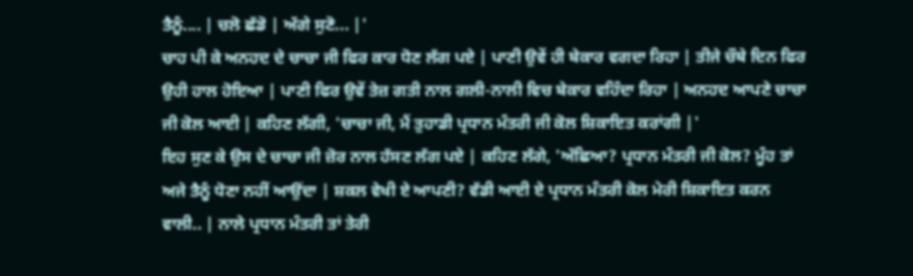ਤੈਨੂੰ.... | ਚਲੋ ਛੱਡੋ | ਅੱਗੇ ਸੁਣੋ... |'
ਚਾਹ ਪੀ ਕੇ ਅਨਹਦ ਦੇ ਚਾਚਾ ਜੀ ਫਿਰ ਕਾਰ ਧੋਣ ਲੱਗ ਪਏ | ਪਾਣੀ ਉਵੇਂ ਹੀ ਬੇਕਾਰ ਵਗਦਾ ਰਿਹਾ | ਤੀਜੇ ਚੌਥੇ ਦਿਨ ਫਿਰ ਉਹੀ ਹਾਲ ਹੋਇਆ | ਪਾਣੀ ਫਿਰ ਉਵੇਂ ਤੇਜ਼ ਗਤੀ ਨਾਲ ਗਲੀ-ਨਾਲੀ ਵਿਚ ਬੇਕਾਰ ਵਹਿੰਦਾ ਰਿਹਾ | ਅਨਹਦ ਆਪਣੇ ਚਾਚਾ ਜੀ ਕੋਲ ਆਈ | ਕਹਿਣ ਲੱਗੀ, 'ਚਾਚਾ ਜੀ, ਮੈਂ ਤੁਹਾਡੀ ਪ੍ਰਧਾਨ ਮੰਤਰੀ ਜੀ ਕੋਲ ਸ਼ਿਕਾਇਤ ਕਰਾਂਗੀ |'
ਇਹ ਸੁਣ ਕੇ ਉਸ ਦੇ ਚਾਚਾ ਜੀ ਜ਼ੋਰ ਨਾਲ ਹੱਸਣ ਲੱਗ ਪਏ | ਕਹਿਣ ਲੱਗੇ, 'ਅੱਛਿਆ? ਪ੍ਰਧਾਨ ਮੰਤਰੀ ਜੀ ਕੋਲ? ਮੂੰਹ ਤਾਂ ਅਜੇ ਤੈਨੂੰ ਧੋਣਾ ਨਹੀਂ ਆਉਂਦਾ | ਸ਼ਕਲ ਵੇਖੀ ਏ ਆਪਣੀ? ਵੱਡੀ ਆਈ ਏ ਪ੍ਰਧਾਨ ਮੰਤਰੀ ਕੋਲ ਮੇਰੀ ਸ਼ਿਕਾਇਤ ਕਰਨ ਵਾਲੀ.. | ਨਾਲੇ ਪ੍ਰਧਾਨ ਮੰਤਰੀ ਤਾਂ ਤੇਰੀ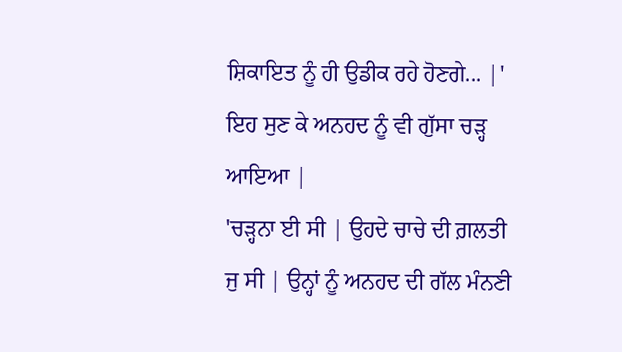ਸ਼ਿਕਾਇਤ ਨੂੰ ਹੀ ਉਡੀਕ ਰਹੇ ਹੋਣਗੇ... |'
ਇਹ ਸੁਣ ਕੇ ਅਨਹਦ ਨੂੰ ਵੀ ਗੁੱਸਾ ਚੜ੍ਹ ਆਇਆ |
'ਚੜ੍ਹਨਾ ਈ ਸੀ | ਉਹਦੇ ਚਾਚੇ ਦੀ ਗ਼ਲਤੀ ਜੁ ਸੀ | ਉਨ੍ਹਾਂ ਨੂੰ ਅਨਹਦ ਦੀ ਗੱਲ ਮੰਨਣੀ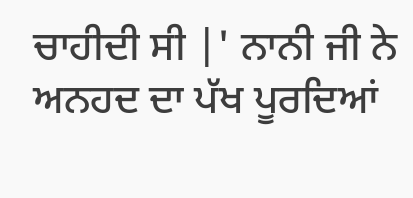ਚਾਹੀਦੀ ਸੀ |' ਨਾਨੀ ਜੀ ਨੇ ਅਨਹਦ ਦਾ ਪੱਖ ਪੂਰਦਿਆਂ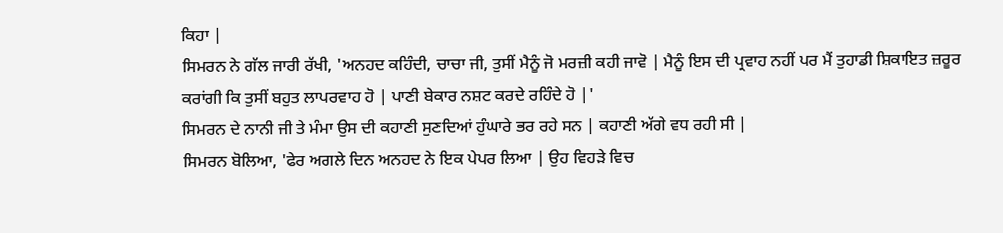ਕਿਹਾ |
ਸਿਮਰਨ ਨੇ ਗੱਲ ਜਾਰੀ ਰੱਖੀ, 'ਅਨਹਦ ਕਹਿੰਦੀ, ਚਾਚਾ ਜੀ, ਤੁਸੀਂ ਮੈਨੂੰ ਜੋ ਮਰਜ਼ੀ ਕਹੀ ਜਾਵੋ | ਮੈਨੂੰ ਇਸ ਦੀ ਪ੍ਰਵਾਹ ਨਹੀਂ ਪਰ ਮੈਂ ਤੁਹਾਡੀ ਸ਼ਿਕਾਇਤ ਜ਼ਰੂਰ ਕਰਾਂਗੀ ਕਿ ਤੁਸੀਂ ਬਹੁਤ ਲਾਪਰਵਾਹ ਹੋ | ਪਾਣੀ ਬੇਕਾਰ ਨਸ਼ਟ ਕਰਦੇ ਰਹਿੰਦੇ ਹੋ |'
ਸਿਮਰਨ ਦੇ ਨਾਨੀ ਜੀ ਤੇ ਮੰਮਾ ਉਸ ਦੀ ਕਹਾਣੀ ਸੁਣਦਿਆਂ ਹੁੰਘਾਰੇ ਭਰ ਰਹੇ ਸਨ | ਕਹਾਣੀ ਅੱਗੇ ਵਧ ਰਹੀ ਸੀ |
ਸਿਮਰਨ ਬੋਲਿਆ, 'ਫੇਰ ਅਗਲੇ ਦਿਨ ਅਨਹਦ ਨੇ ਇਕ ਪੇਪਰ ਲਿਆ | ਉਹ ਵਿਹੜੇ ਵਿਚ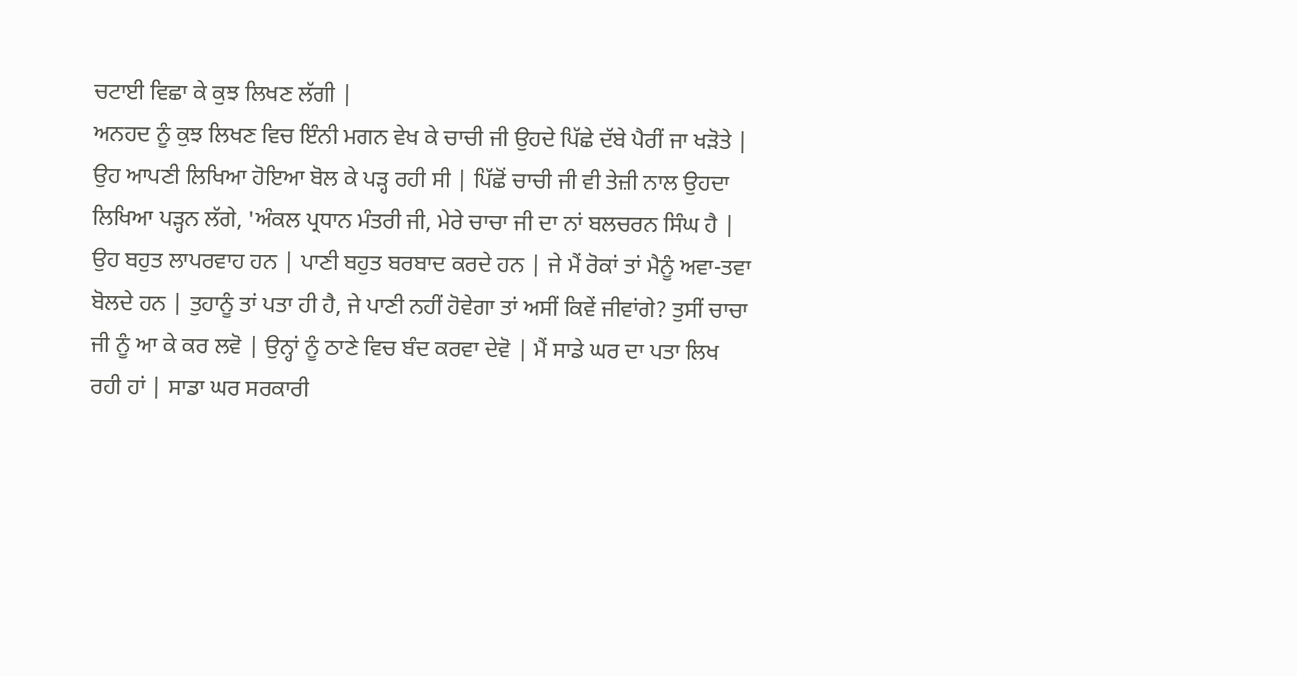ਚਟਾਈ ਵਿਛਾ ਕੇ ਕੁਝ ਲਿਖਣ ਲੱਗੀ |
ਅਨਹਦ ਨੂੰ ਕੁਝ ਲਿਖਣ ਵਿਚ ਇੰਨੀ ਮਗਨ ਵੇਖ ਕੇ ਚਾਚੀ ਜੀ ਉਹਦੇ ਪਿੱਛੇ ਦੱਬੇ ਪੈਰੀਂ ਜਾ ਖੜੋਤੇ | ਉਹ ਆਪਣੀ ਲਿਖਿਆ ਹੋਇਆ ਬੋਲ ਕੇ ਪੜ੍ਹ ਰਹੀ ਸੀ | ਪਿੱਛੋਂ ਚਾਚੀ ਜੀ ਵੀ ਤੇਜ਼ੀ ਨਾਲ ਉਹਦਾ ਲਿਖਿਆ ਪੜ੍ਹਨ ਲੱਗੇ, 'ਅੰਕਲ ਪ੍ਰਧਾਨ ਮੰਤਰੀ ਜੀ, ਮੇਰੇ ਚਾਚਾ ਜੀ ਦਾ ਨਾਂ ਬਲਚਰਨ ਸਿੰਘ ਹੈ | ਉਹ ਬਹੁਤ ਲਾਪਰਵਾਹ ਹਨ | ਪਾਣੀ ਬਹੁਤ ਬਰਬਾਦ ਕਰਦੇ ਹਨ | ਜੇ ਮੈਂ ਰੋਕਾਂ ਤਾਂ ਮੈਨੂੰ ਅਵਾ-ਤਵਾ ਬੋਲਦੇ ਹਨ | ਤੁਹਾਨੂੰ ਤਾਂ ਪਤਾ ਹੀ ਹੈ, ਜੇ ਪਾਣੀ ਨਹੀਂ ਹੋਵੇਗਾ ਤਾਂ ਅਸੀਂ ਕਿਵੇਂ ਜੀਵਾਂਗੇ? ਤੁਸੀਂ ਚਾਚਾ ਜੀ ਨੂੰ ਆ ਕੇ ਕਰ ਲਵੋ | ਉਨ੍ਹਾਂ ਨੂੰ ਠਾਣੇ ਵਿਚ ਬੰਦ ਕਰਵਾ ਦੇਵੋ | ਮੈਂ ਸਾਡੇ ਘਰ ਦਾ ਪਤਾ ਲਿਖ ਰਹੀ ਹਾਂ | ਸਾਡਾ ਘਰ ਸਰਕਾਰੀ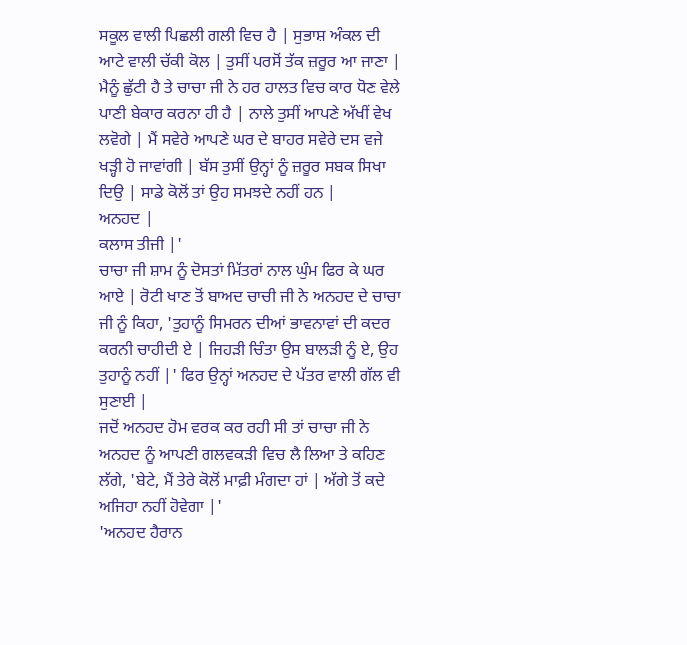ਸਕੂਲ ਵਾਲੀ ਪਿਛਲੀ ਗਲੀ ਵਿਚ ਹੈ | ਸੁਭਾਸ਼ ਅੰਕਲ ਦੀ ਆਟੇ ਵਾਲੀ ਚੱਕੀ ਕੋਲ | ਤੁਸੀਂ ਪਰਸੋਂ ਤੱਕ ਜ਼ਰੂਰ ਆ ਜਾਣਾ | ਮੈਨੂੰ ਛੁੱਟੀ ਹੈ ਤੇ ਚਾਚਾ ਜੀ ਨੇ ਹਰ ਹਾਲਤ ਵਿਚ ਕਾਰ ਧੋਣ ਵੇਲੇ ਪਾਣੀ ਬੇਕਾਰ ਕਰਨਾ ਹੀ ਹੈ | ਨਾਲੇ ਤੁਸੀਂ ਆਪਣੇ ਅੱਖੀਂ ਵੇਖ ਲਵੋਗੇ | ਮੈਂ ਸਵੇਰੇ ਆਪਣੇ ਘਰ ਦੇ ਬਾਹਰ ਸਵੇਰੇ ਦਸ ਵਜੇ ਖੜ੍ਹੀ ਹੋ ਜਾਵਾਂਗੀ | ਬੱਸ ਤੁਸੀਂ ਉਨ੍ਹਾਂ ਨੂੰ ਜ਼ਰੂਰ ਸਬਕ ਸਿਖਾ ਦਿਉ | ਸਾਡੇ ਕੋਲੋਂ ਤਾਂ ਉਹ ਸਮਝਦੇ ਨਹੀਂ ਹਨ |
ਅਨਹਦ |
ਕਲਾਸ ਤੀਜੀ |'
ਚਾਚਾ ਜੀ ਸ਼ਾਮ ਨੂੰ ਦੋਸਤਾਂ ਮਿੱਤਰਾਂ ਨਾਲ ਘੁੰਮ ਫਿਰ ਕੇ ਘਰ ਆਏ | ਰੋਟੀ ਖਾਣ ਤੋਂ ਬਾਅਦ ਚਾਚੀ ਜੀ ਨੇ ਅਨਹਦ ਦੇ ਚਾਚਾ ਜੀ ਨੂੰ ਕਿਹਾ, 'ਤੁਹਾਨੂੰ ਸਿਮਰਨ ਦੀਆਂ ਭਾਵਨਾਵਾਂ ਦੀ ਕਦਰ ਕਰਨੀ ਚਾਹੀਦੀ ਏ | ਜਿਹੜੀ ਚਿੰਤਾ ਉਸ ਬਾਲੜੀ ਨੂੰ ਏ, ਉਹ ਤੁਹਾਨੂੰ ਨਹੀਂ |' ਫਿਰ ਉਨ੍ਹਾਂ ਅਨਹਦ ਦੇ ਪੱਤਰ ਵਾਲੀ ਗੱਲ ਵੀ ਸੁਣਾਈ |
ਜਦੋਂ ਅਨਹਦ ਹੋਮ ਵਰਕ ਕਰ ਰਹੀ ਸੀ ਤਾਂ ਚਾਚਾ ਜੀ ਨੇ ਅਨਹਦ ਨੂੰ ਆਪਣੀ ਗਲਵਕੜੀ ਵਿਚ ਲੈ ਲਿਆ ਤੇ ਕਹਿਣ ਲੱਗੇ, 'ਬੇਟੇ, ਮੈਂ ਤੇਰੇ ਕੋਲੋਂ ਮਾਫ਼ੀ ਮੰਗਦਾ ਹਾਂ | ਅੱਗੇ ਤੋਂ ਕਦੇ ਅਜਿਹਾ ਨਹੀਂ ਹੋਵੇਗਾ |'
'ਅਨਹਦ ਹੈਰਾਨ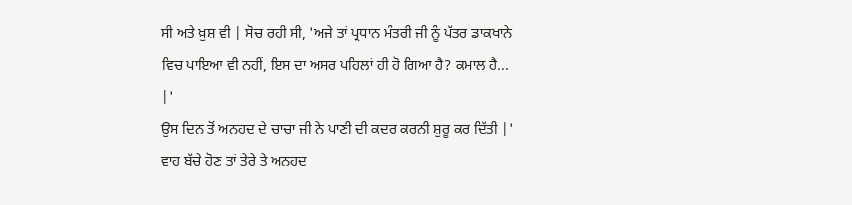ਸੀ ਅਤੇ ਖ਼ੁਸ਼ ਵੀ | ਸੋਚ ਰਹੀ ਸੀ, 'ਅਜੇ ਤਾਂ ਪ੍ਰਧਾਨ ਮੰਤਰੀ ਜੀ ਨੂੰ ਪੱਤਰ ਡਾਕਖਾਨੇ ਵਿਚ ਪਾਇਆ ਵੀ ਨਹੀਂ, ਇਸ ਦਾ ਅਸਰ ਪਹਿਲਾਂ ਹੀ ਹੋ ਗਿਆ ਹੈ? ਕਮਾਲ ਹੈ... |'
ਉਸ ਦਿਨ ਤੋਂ ਅਨਹਦ ਦੇ ਚਾਚਾ ਜੀ ਨੇ ਪਾਣੀ ਦੀ ਕਦਰ ਕਰਨੀ ਸ਼ੁਰੂ ਕਰ ਦਿੱਤੀ |'
ਵਾਹ ਬੱਚੇ ਹੋਣ ਤਾਂ ਤੇਰੇ ਤੇ ਅਨਹਦ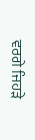ਵਰਗੇ ਜਿਹੜੇ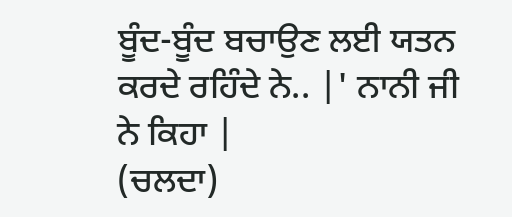ਬੂੰਦ-ਬੂੰਦ ਬਚਾਉਣ ਲਈ ਯਤਨ ਕਰਦੇ ਰਹਿੰਦੇ ਨੇ.. |' ਨਾਨੀ ਜੀ ਨੇ ਕਿਹਾ |
(ਚਲਦਾ)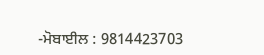-ਮੋਬਾਈਲ : 9814423703